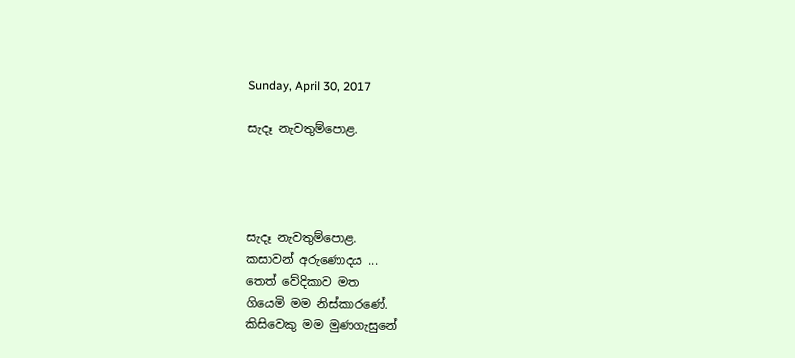Sunday, April 30, 2017

සැදෑ නැවතුම්පොළ.




සැදෑ නැවතුම්පොළ.
කසාවන් අරුණොදය ...
තෙත් වේදිකාව මත
ගියෙමි මම නිස්කාරණේ.
කිසිවෙකු මම මුණගැසුනේ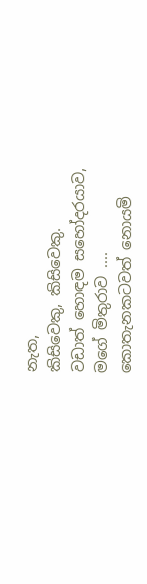නැත,
කිසිවෙකු, කිසිවෙකු.
වඩාත් හොඳම සහෝදරයාව,
මගේ මිතුරාව ....
කොතැනකටවත් නොයමි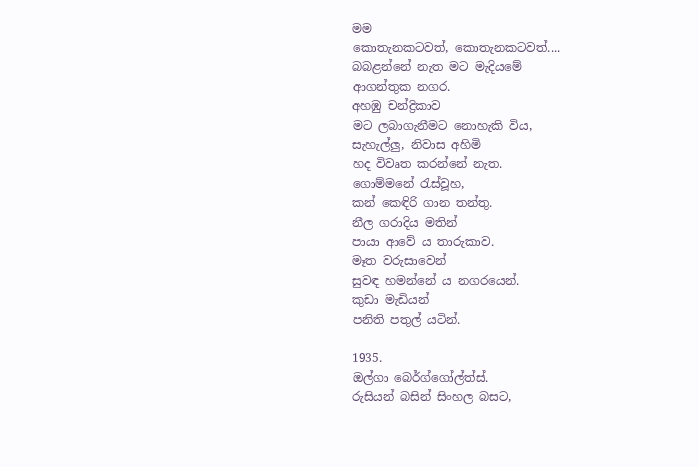මම
කොතැනකටවත්, කොතැනකටවත්....
බබළන්නේ නැත මට මැදියමේ
ආගන්තුක නගර.
අහඹු චන්ද්‍රිකාව
මට ලබාගැනීමට නොහැකි විය,
සැහැල්ලු, නිවාස අහිමි
හද විවෘත කරන්නේ නැත.
ගොම්මනේ රැස්වූහ,
කන් කෙඳිරි ගාන තන්තු.
නීල ගරාදිය මතින්
පායා ආවේ ය තාරුකාව.
මෑත වරුසාවෙන්
සුවඳ හමන්නේ ය නගරයෙන්.
කුඩා මැඩියන්
පනිති පතුල් යටින්.

1935.
ඔල්ගා බෙර්ග්ගෝල්ත්ස්.
රුසියන් බසින් සිංහල බසට,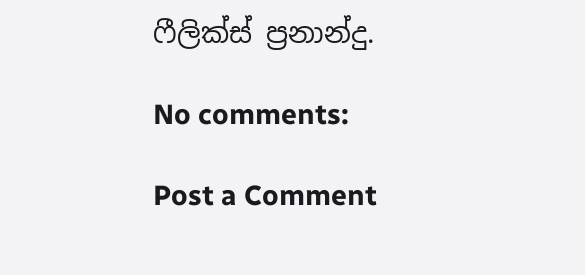ෆීලික්ස් ප්‍රනාන්දු.

No comments:

Post a Comment